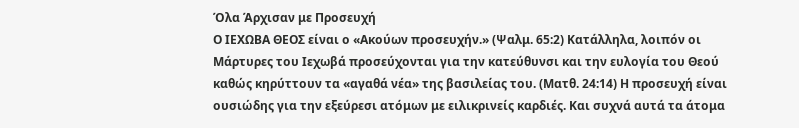Όλα Άρχισαν με Προσευχή
Ο ΙΕΧΩΒΑ ΘΕΟΣ είναι ο «Ακούων προσευχήν.» (Ψαλμ. 65:2) Κατάλληλα, λοιπόν οι Μάρτυρες του Ιεχωβά προσεύχονται για την κατεύθυνσι και την ευλογία του Θεού καθώς κηρύττουν τα «αγαθά νέα» της βασιλείας του. (Ματθ. 24:14) Η προσευχή είναι ουσιώδης για την εξεύρεσι ατόμων με ειλικρινείς καρδιές. Και συχνά αυτά τα άτομα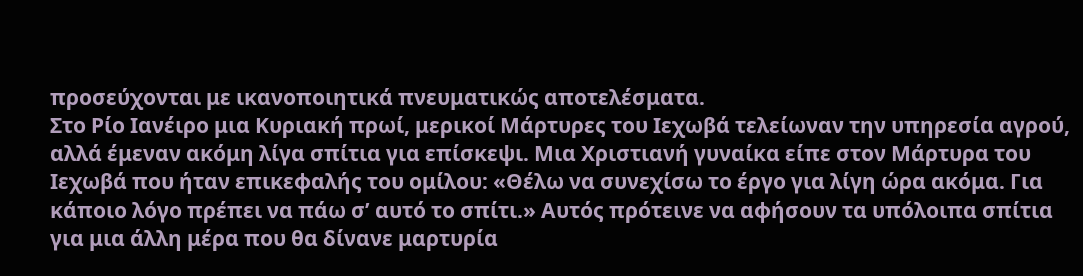προσεύχονται με ικανοποιητικά πνευματικώς αποτελέσματα.
Στο Ρίο Ιανέιρο μια Κυριακή πρωί, μερικοί Μάρτυρες του Ιεχωβά τελείωναν την υπηρεσία αγρού, αλλά έμεναν ακόμη λίγα σπίτια για επίσκεψι. Μια Χριστιανή γυναίκα είπε στον Μάρτυρα του Ιεχωβά που ήταν επικεφαλής του ομίλου: «Θέλω να συνεχίσω το έργο για λίγη ώρα ακόμα. Για κάποιο λόγο πρέπει να πάω σ’ αυτό το σπίτι.» Αυτός πρότεινε να αφήσουν τα υπόλοιπα σπίτια για μια άλλη μέρα που θα δίνανε μαρτυρία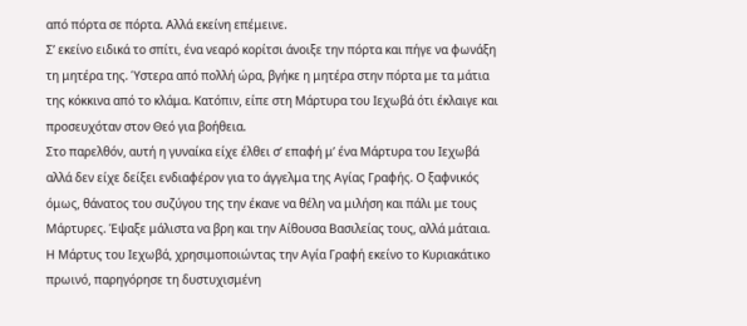από πόρτα σε πόρτα. Αλλά εκείνη επέμεινε.
Σ’ εκείνο ειδικά το σπίτι, ένα νεαρό κορίτσι άνοιξε την πόρτα και πήγε να φωνάξη τη μητέρα της. Ύστερα από πολλή ώρα, βγήκε η μητέρα στην πόρτα με τα μάτια της κόκκινα από το κλάμα. Κατόπιν, είπε στη Μάρτυρα του Ιεχωβά ότι έκλαιγε και προσευχόταν στον Θεό για βοήθεια.
Στο παρελθόν, αυτή η γυναίκα είχε έλθει σ’ επαφή μ’ ένα Μάρτυρα του Ιεχωβά αλλά δεν είχε δείξει ενδιαφέρον για το άγγελμα της Αγίας Γραφής. Ο ξαφνικός όμως, θάνατος του συζύγου της την έκανε να θέλη να μιλήση και πάλι με τους Μάρτυρες. Έψαξε μάλιστα να βρη και την Αίθουσα Βασιλείας τους, αλλά μάταια.
Η Μάρτυς του Ιεχωβά, χρησιμοποιώντας την Αγία Γραφή εκείνο το Κυριακάτικο πρωινό, παρηγόρησε τη δυστυχισμένη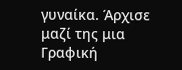γυναίκα. Άρχισε μαζί της μια Γραφική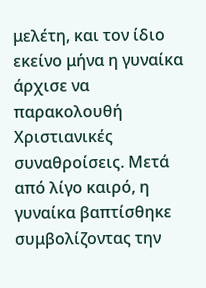μελέτη, και τον ίδιο εκείνο μήνα η γυναίκα άρχισε να παρακολουθή Χριστιανικές συναθροίσεις. Μετά από λίγο καιρό, η γυναίκα βαπτίσθηκε συμβολίζοντας την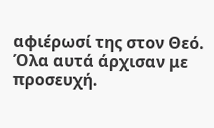αφιέρωσί της στον Θεό. Όλα αυτά άρχισαν με προσευχή.